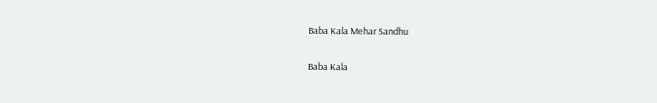Baba Kala Mehar Sandhu

Baba Kala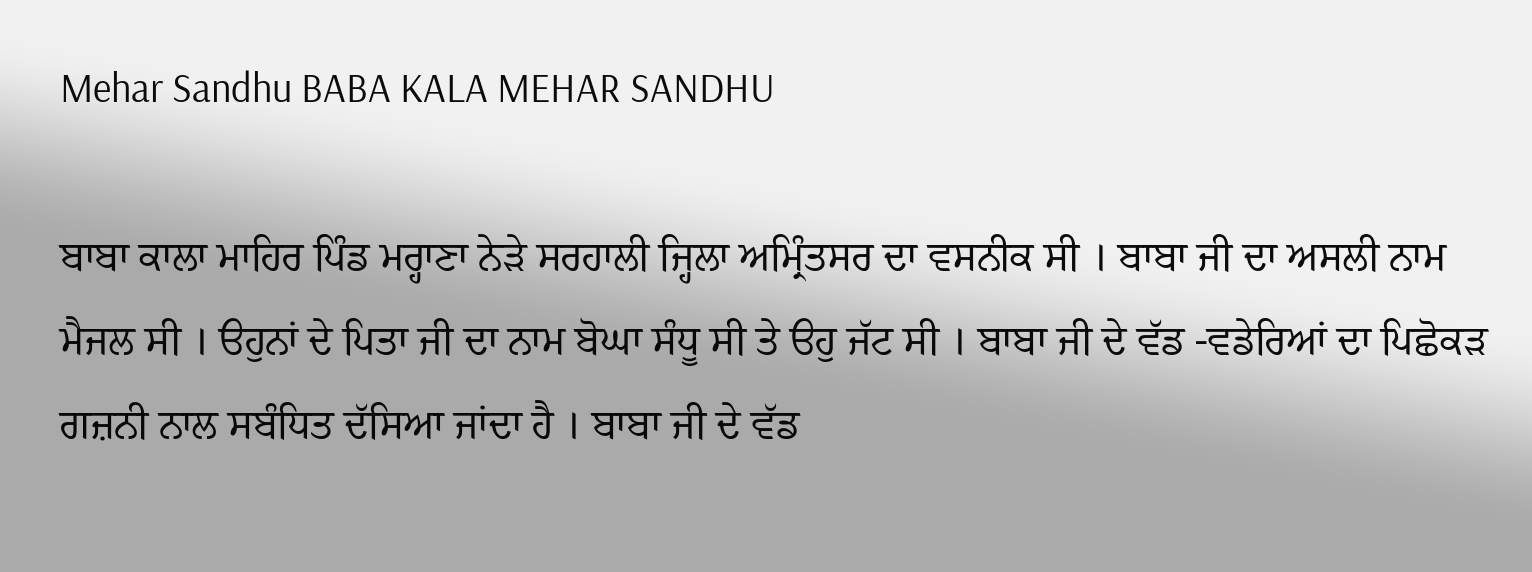Mehar Sandhu BABA KALA MEHAR SANDHU

ਬਾਬਾ ਕਾਲਾ ਮਾਹਿਰ ਪਿੰਡ ਮਰ੍ਹਾਣਾ ਨੇੜੇ ਸਰਹਾਲੀ ਜ੍ਹਿਲਾ ਅਮ੍ਰਿੰਤਸਰ ਦਾ ਵਸਨੀਕ ਸੀ । ਬਾਬਾ ਜੀ ਦਾ ਅਸਲੀ ਨਾਮ ਮੈਜਲ ਸੀ । ੳਹੁਨਾਂ ਦੇ ਪਿਤਾ ਜੀ ਦਾ ਨਾਮ ਬੋਘਾ ਸੰਧੂ ਸੀ ਤੇ ੳਹੁ ਜੱਟ ਸੀ । ਬਾਬਾ ਜੀ ਦੇ ਵੱਡ -ਵਡੇਰਿਆਂ ਦਾ ਪਿਛੋਕੜ ਗਜ਼ਨੀ ਨਾਲ ਸਬੰਧਿਤ ਦੱਸਿਆ ਜਾਂਦਾ ਹੈ । ਬਾਬਾ ਜੀ ਦੇ ਵੱਡ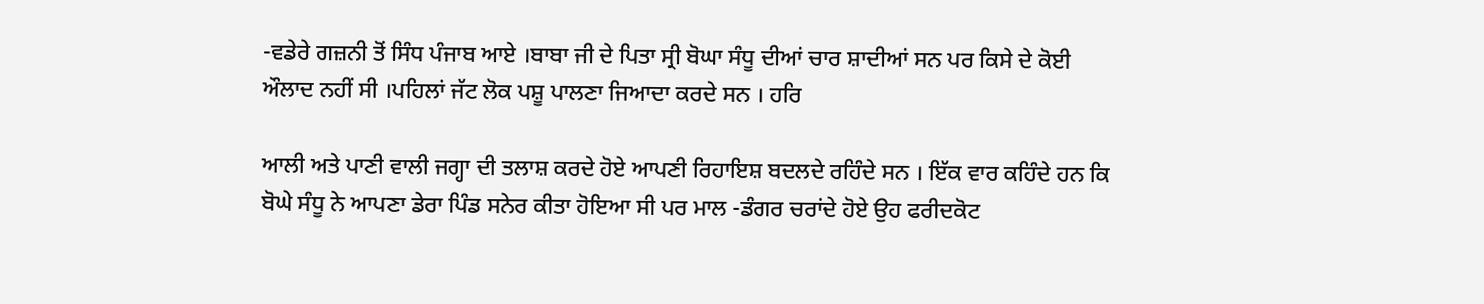-ਵਡੇਰੇ ਗਜ਼ਨੀ ਤੋਂ ਸਿੰਧ ਪੰਜਾਬ ਆਏ ।ਬਾਬਾ ਜੀ ਦੇ ਪਿਤਾ ਸ੍ਰੀ ਬੋਘਾ ਸੰਧੂ ਦੀਆਂ ਚਾਰ ਸ਼ਾਦੀਆਂ ਸਨ ਪਰ ਕਿਸੇ ਦੇ ਕੋਈ ਔਲਾਦ ਨਹੀਂ ਸੀ ।ਪਹਿਲਾਂ ਜੱਟ ਲੋਕ ਪਸ਼ੂ ਪਾਲਣਾ ਜਿਆਦਾ ਕਰਦੇ ਸਨ । ਹਰਿ

ਆਲੀ ਅਤੇ ਪਾਣੀ ਵਾਲੀ ਜਗ੍ਹਾ ਦੀ ਤਲਾਸ਼ ਕਰਦੇ ਹੋਏ ਆਪਣੀ ਰਿਹਾਇਸ਼ ਬਦਲਦੇ ਰਹਿੰਦੇ ਸਨ । ਇੱਕ ਵਾਰ ਕਹਿੰਦੇ ਹਨ ਕਿ ਬੋਘੇ ਸੰਧੂ ਨੇ ਆਪਣਾ ਡੇਰਾ ਪਿੰਡ ਸਨੇਰ ਕੀਤਾ ਹੋਇਆ ਸੀ ਪਰ ਮਾਲ -ਡੰਗਰ ਚਰਾਂਦੇ ਹੋਏ ਉਹ ਫਰੀਦਕੋਟ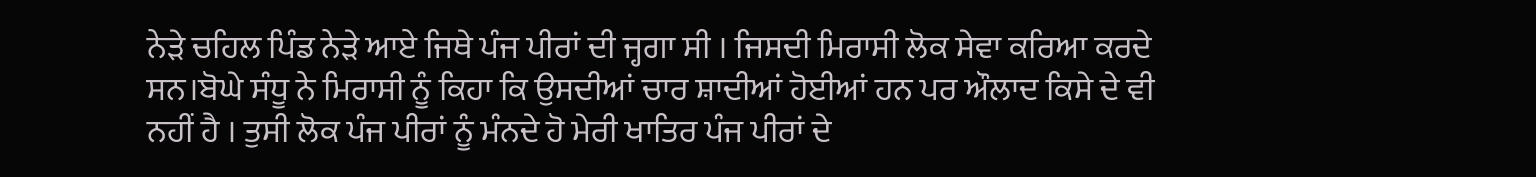ਨੇੜੇ ਚਹਿਲ ਪਿੰਡ ਨੇੜੇ ਆਏ ਜਿਥੇ ਪੰਜ ਪੀਰਾਂ ਦੀ ਜ੍ਹਗਾ ਸੀ । ਜਿਸਦੀ ਮਿਰਾਸੀ ਲੋਕ ਸੇਵਾ ਕਰਿਆ ਕਰਦੇ ਸਨ।ਬੋਘੇ ਸੰਧੂ ਨੇ ਮਿਰਾਸੀ ਨੂੰ ਕਿਹਾ ਕਿ ਉਸਦੀਆਂ ਚਾਰ ਸ਼ਾਦੀਆਂ ਹੋਈਆਂ ਹਨ ਪਰ ਔਲਾਦ ਕਿਸੇ ਦੇ ਵੀ ਨਹੀਂ ਹੈ । ਤੁਸੀ ਲੋਕ ਪੰਜ ਪੀਰਾਂ ਨੂੰ ਮੰਨਦੇ ਹੋ ਮੇਰੀ ਖਾਤਿਰ ਪੰਜ ਪੀਰਾਂ ਦੇ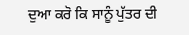ਦੁਆ ਕਰੋ ਕਿ ਸਾਨੂੰ ਪੁੱਤਰ ਦੀ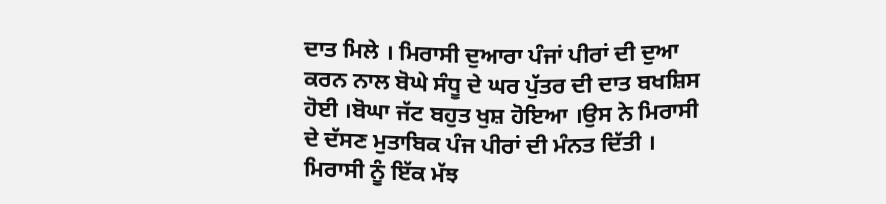ਦਾਤ ਮਿਲੇ । ਮਿਰਾਸੀ ਦੁਆਰਾ ਪੰਜਾਂ ਪੀਰਾਂ ਦੀ ਦੁਆ ਕਰਨ ਨਾਲ ਬੋਘੇ ਸੰਧੂ ਦੇ ਘਰ ਪੁੱਤਰ ਦੀ ਦਾਤ ਬਖਸ਼ਿਸ ਹੋਈ ।ਬੋਘਾ ਜੱਟ ਬਹੁਤ ਖੁਸ਼ ਹੋਇਆ ।ਉਸ ਨੇ ਮਿਰਾਸੀ ਦੇ ਦੱਸਣ ਮੁਤਾਬਿਕ ਪੰਜ ਪੀਰਾਂ ਦੀ ਮੰਨਤ ਦਿੱਤੀ । ਮਿਰਾਸੀ ਨੂੰ ਇੱਕ ਮੱਝ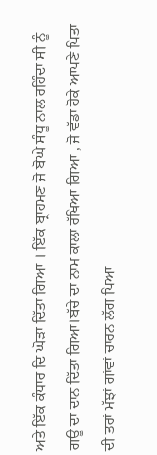ਅਤੇ ਇੱਕ ਕੰਧਾਰ ਦਿ ਘੋੜਾ ਦਿੱਤਾ ਗਿਆ । ਇੱਕ ਬ੍ਰਾਹਮਣ ਜੋ ਬੋਘੇ ਸੰਧੂ ਨਾਲ ਰਹਿੰਦਾ ਸੀ ਨੂੰ ਗਊ ਦਾ ਦਾਨ ਦਿੱਤਾ ਗਿਆ।ਬੱਚੇ ਦਾ ਨਾਮ ਕਾਲਾ ਰੱਖਿਆ ਗਿਆ , ਜੋ ਵੱਡਾ ਹੋਕੇ ਆਪਣੇ ਪਿਤਾ ਦੀ ਤਰਾਂ ਮੱਝਾਂ ਗਾਂਵਾਂ ਚਾਰਨ ਲੱਗ ਪਿਆ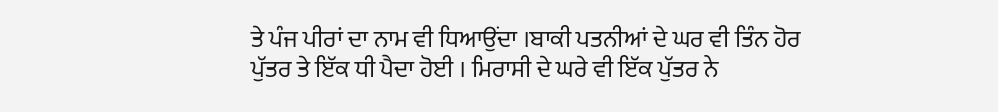ਤੇ ਪੰਜ ਪੀਰਾਂ ਦਾ ਨਾਮ ਵੀ ਧਿਆਉਂਦਾ ।ਬਾਕੀ ਪਤਨੀਆਂ ਦੇ ਘਰ ਵੀ ਤਿੰਨ ਹੋਰ ਪੁੱਤਰ ਤੇ ਇੱਕ ਧੀ ਪੈਦਾ ਹੋਈ । ਮਿਰਾਸੀ ਦੇ ਘਰੇ ਵੀ ਇੱਕ ਪੁੱਤਰ ਨੇ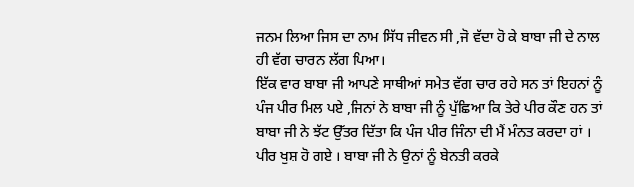ਜਨਮ ਲਿਆ ਜਿਸ ਦਾ ਨਾਮ ਸਿੱਧ ਜੀਵਨ ਸੀ ,ਜੋ ਵੱਦਾ ਹੋ ਕੇ ਬਾਬਾ ਜੀ ਦੇ ਨਾਲ ਹੀ ਵੱਗ ਚਾਰਨ ਲੱਗ ਪਿਆ।
ਇੱਕ ਵਾਰ ਬਾਬਾ ਜੀ ਆਪਣੇ ਸਾਥੀਆਂ ਸਮੇਤ ਵੱਗ ਚਾਰ ਰਹੇ ਸਨ ਤਾਂ ਇਹਨਾਂ ਨੂੰ ਪੰਜ ਪੀਰ ਮਿਲ ਪਏ ,ਜਿਨਾਂ ਨੇ ਬਾਬਾ ਜੀ ਨੂੰ ਪੁੱਛਿਆ ਕਿ ਤੇਰੇ ਪੀਰ ਕੌਣ ਹਨ ਤਾਂ ਬਾਬਾ ਜੀ ਨੇ ਝੱਟ ਉੱਤਰ ਦਿੱਤਾ ਕਿ ਪੰਜ ਪੀਰ ਜਿੰਨਾ ਦੀ ਮੈਂ ਮੰਨਤ ਕਰਦਾ ਹਾਂ । ਪੀਰ ਖੁਸ਼ ਹੋ ਗਏ । ਬਾਬਾ ਜੀ ਨੇ ਉਨਾਂ ਨੂੰ ਬੇਨਤੀ ਕਰਕੇ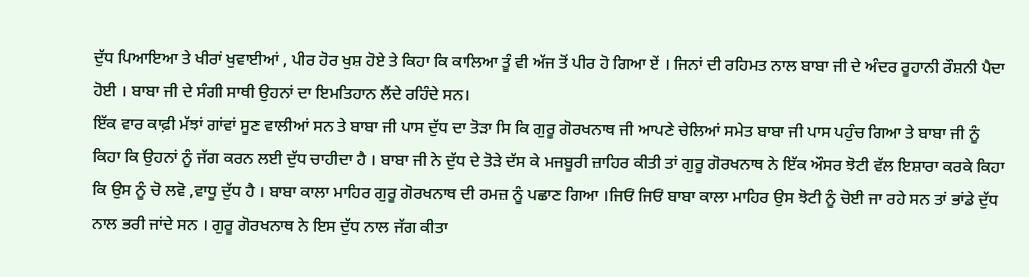ਦੁੱਧ ਪਿਆਇਆ ਤੇ ਖੀਰਾਂ ਖੁਵਾਈਆਂ , ਪੀਰ ਹੋਰ ਖੁਸ਼ ਹੋਏ ਤੇ ਕਿਹਾ ਕਿ ਕਾਲਿਆ ਤੂੰ ਵੀ ਅੱਜ ਤੋਂ ਪੀਰ ਹੋ ਗਿਆ ਏਂ । ਜਿਨਾਂ ਦੀ ਰਹਿਮਤ ਨਾਲ ਬਾਬਾ ਜੀ ਦੇ ਅੰਦਰ ਰੂਹਾਨੀ ਰੌਸ਼ਨੀ ਪੈਦਾ ਹੋਈ । ਬਾਬਾ ਜੀ ਦੇ ਸੰਗੀ ਸਾਥੀ ਉਹਨਾਂ ਦਾ ਇਮਤਿਹਾਨ ਲੈਂਦੇ ਰਹਿੰਦੇ ਸਨ।
ਇੱਕ ਵਾਰ ਕਾਫ਼ੀ ਮੱਝਾਂ ਗਾਂਵਾਂ ਸੂਣ ਵਾਲੀਆਂ ਸਨ ਤੇ ਬਾਬਾ ਜੀ ਪਾਸ ਦੁੱਧ ਦਾ ਤੋੜਾ ਸਿ ਕਿ ਗੁਰੂ ਗੋਰਖਨਾਥ ਜੀ ਆਪਣੇ ਚੇਲਿਆਂ ਸਮੇਤ ਬਾਬਾ ਜੀ ਪਾਸ ਪਹੁੰਚ ਗਿਆ ਤੇ ਬਾਬਾ ਜੀ ਨੂੰ ਕਿਹਾ ਕਿ ਉਹਨਾਂ ਨੂੰ ਜੱਗ ਕਰਨ ਲਈ ਦੁੱਧ ਚਾਹੀਦਾ ਹੈ । ਬਾਬਾ ਜੀ ਨੇ ਦੁੱਧ ਦੇ ਤੋੜੇ ਦੱਸ ਕੇ ਮਜਬੂਰੀ ਜ਼ਾਹਿਰ ਕੀਤੀ ਤਾਂ ਗੁਰੂ ਗੋਰਖਨਾਥ ਨੇ ਇੱਕ ਔਸਰ ਝੋਟੀ ਵੱਲ ਇਸ਼ਾਰਾ ਕਰਕੇ ਕਿਹਾ ਕਿ ਉਸ ਨੂੰ ਚੋ ਲਵੋ ,ਵਾਧੂ ਦੁੱਧ ਹੈ । ਬਾਬਾ ਕਾਲਾ ਮਾਹਿਰ ਗੁਰੂ ਗੋਰਖਨਾਥ ਦੀ ਰਮਜ਼ ਨੂੰ ਪਛਾਣ ਗਿਆ ।ਜਿਓਂ ਜਿਓਂ ਬਾਬਾ ਕਾਲਾ ਮਾਹਿਰ ਉਸ ਝੋਟੀ ਨੂੰ ਚੋਈ ਜਾ ਰਹੇ ਸਨ ਤਾਂ ਭਾਂਡੇ ਦੁੱਧ ਨਾਲ ਭਰੀ ਜਾਂਦੇ ਸਨ । ਗੁਰੂ ਗੋਰਖਨਾਥ ਨੇ ਇਸ ਦੁੱਧ ਨਾਲ ਜੱਗ ਕੀਤਾ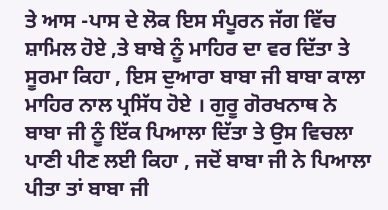ਤੇ ਆਸ -ਪਾਸ ਦੇ ਲੋਕ ਇਸ ਸੰਪੂਰਨ ਜੱਗ ਵਿੱਚ ਸ਼ਾਮਿਲ ਹੋਏ ,ਤੇ ਬਾਬੇ ਨੂੰ ਮਾਹਿਰ ਦਾ ਵਰ ਦਿੱਤਾ ਤੇ ਸੂਰਮਾ ਕਿਹਾ , ਇਸ ਦੁਆਰਾ ਬਾਬਾ ਜੀ ਬਾਬਾ ਕਾਲਾ ਮਾਹਿਰ ਨਾਲ ਪ੍ਰਸਿੱਧ ਹੋਏ । ਗੁਰੂ ਗੋਰਖਨਾਥ ਨੇ ਬਾਬਾ ਜੀ ਨੂੰ ਇੱਕ ਪਿਆਲਾ ਦਿੱਤਾ ਤੇ ਉਸ ਵਿਚਲਾ ਪਾਣੀ ਪੀਣ ਲਈ ਕਿਹਾ , ਜਦੋਂ ਬਾਬਾ ਜੀ ਨੇ ਪਿਆਲਾ ਪੀਤਾ ਤਾਂ ਬਾਬਾ ਜੀ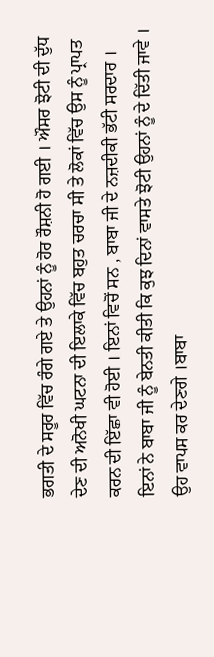ਭਗਤੀ ਦੇ ਸਰੂਰ ਵਿੱਚ ਰੰਗੇ ਗਏ ਤੇ ਉਹਨਾਂ ਨੂੰ ਹੋਰ ਰੌਸ਼ਨੀ ਹੋ ਗਈ । ਔਸਰ ਝੋਟੀ ਦੀ ਦੁੱਧ ਦੇਣ ਦੀ ਅਨੋਖੀ ਘਟਨਾ ਦੀ ਇਲਾਕੇ ਵਿੱਚ ਬਹੁਤ ਚਰਚਾ ਸੀ ਤੇ ਲੋਕਾਂ ਵਿੱਚ ਉਸ ਨੂੰ ਪ੍ਰਾਪਤ ਕਰਨ ਦੀ ਇੱਛਾ ਵੀ ਹੋਈ । ਇਨਾਂ ਵਿਚੋਂ ਸਨ , ਬਾਬਾ ਜੀ ਦੇ ਨਜ਼ਦੀਕੀ ਭੱਟੀ ਸਰਦਾਰ । ਇਨਾਂ ਨੇ ਬਾਬਾ ਜੀ ਨੂੰ ਬੇਨਤੀ ਕੀਤੀ ਕਿ ਕੁਝ ਦਿਨਾਂ ਵਾਸਤੇ ਝੋਟੀ ਉਹਨਾਂ ਨੂੰ ਦੇ ਦਿੱਤੀ ਜਾਵੇ । ਉਹ ਵਾਪਸ ਕਰ ਦੇਣਗੇ ।ਬਾਬਾ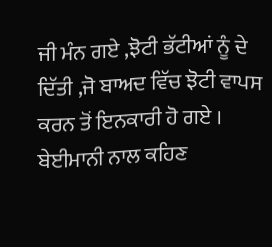ਜੀ ਮੰਨ ਗਏ ,ਝੋਟੀ ਭੱਟੀਆਂ ਨੂੰ ਦੇ ਦਿੱਤੀ ,ਜੋ ਬਾਅਦ ਵਿੱਚ ਝੋਟੀ ਵਾਪਸ ਕਰਨ ਤੋਂ ਇਨਕਾਰੀ ਹੋ ਗਏ । ਬੇਈਮਾਨੀ ਨਾਲ ਕਹਿਣ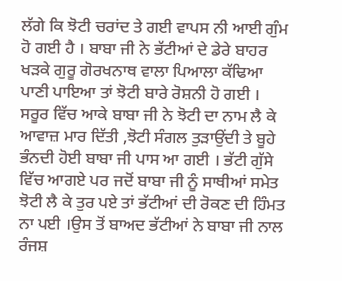ਲੱਗੇ ਕਿ ਝੋਟੀ ਚਰਾਂਦ ਤੇ ਗਈ ਵਾਪਸ ਨੀ ਆਈ ਗੁੰਮ ਹੋ ਗਈ ਹੈ । ਬਾਬਾ ਜੀ ਨੇ ਭੱਟੀਆਂ ਦੇ ਡੇਰੇ ਬਾਹਰ ਖੜਕੇ ਗੁਰੂ ਗੋਰਖਨਾਥ ਵਾਲਾ ਪਿਆਲਾ ਕੱਢਿਆ ਪਾਣੀ ਪਾਇਆ ਤਾਂ ਝੋਟੀ ਬਾਰੇ ਰੋਸ਼ਨੀ ਹੋ ਗਈ । ਸਰੂਰ ਵਿੱਚ ਆਕੇ ਬਾਬਾ ਜੀ ਨੇ ਝੋਟੀ ਦਾ ਨਾਮ ਲੈ ਕੇ ਆਵਾਜ਼ ਮਾਰ ਦਿੱਤੀ ,ਝੋਟੀ ਸੰਗਲ ਤੁੜਾਉਂਦੀ ਤੇ ਬੂਹੇ ਭੰਨਦੀ ਹੋਈ ਬਾਬਾ ਜੀ ਪਾਸ ਆ ਗਈ । ਭੱਟੀ ਗੁੱਸੇ ਵਿੱਚ ਆਗਏ ਪਰ ਜਦੋਂ ਬਾਬਾ ਜੀ ਨੂੰ ਸਾਥੀਆਂ ਸਮੇਤ ਝੋਟੀ ਲੈ ਕੇ ਤੁਰ ਪਏ ਤਾਂ ਭੱਟੀਆਂ ਦੀ ਰੋਕਣ ਦੀ ਹਿੰਮਤ ਨਾ ਪਈ ।ਉਸ ਤੋਂ ਬਾਅਦ ਭੱਟੀਆਂ ਨੇ ਬਾਬਾ ਜੀ ਨਾਲ ਰੰਜਸ਼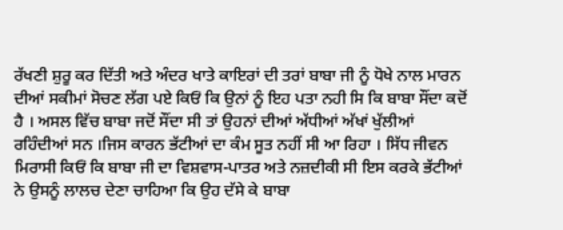ਰੱਖਣੀ ਸ਼ੁਰੂ ਕਰ ਦਿੱਤੀ ਅਤੇ ਅੰਦਰ ਖਾਤੇ ਕਾਇਰਾਂ ਦੀ ਤਰਾਂ ਬਾਬਾ ਜੀ ਨੂੰ ਧੋਖੇ ਨਾਲ ਮਾਰਨ ਦੀਆਂ ਸਕੀਮਾਂ ਸੋਚਣ ਲੱਗ ਪਏ ਕਿਓਂ ਕਿ ਉਨਾਂ ਨੂੰ ਇਹ ਪਤਾ ਨਹੀ ਸਿ ਕਿ ਬਾਬਾ ਸੌਂਦਾ ਕਦੋਂ ਹੈ । ਅਸਲ ਵਿੱਚ ਬਾਬਾ ਜਦੋਂ ਸੌਂਦਾ ਸੀ ਤਾਂ ਉਹਨਾਂ ਦੀਆਂ ਅੱਧੀਆਂ ਅੱਖਾਂ ਖੁੱਲੀਆਂ ਰਹਿੰਦੀਆਂ ਸਨ ।ਜਿਸ ਕਾਰਨ ਭੱਟੀਆਂ ਦਾ ਕੰਮ ਸੂਤ ਨਹੀਂ ਸੀ ਆ ਰਿਹਾ । ਸਿੱਧ ਜੀਵਨ ਮਿਰਾਸੀ ਕਿਓਂ ਕਿ ਬਾਬਾ ਜੀ ਦਾ ਵਿਸ਼ਵਾਸ-ਪਾਤਰ ਅਤੇ ਨਜ਼ਦੀਕੀ ਸੀ ਇਸ ਕਰਕੇ ਭੱਟੀਆਂ ਨੇ ਉਸਨੂੰ ਲਾਲਚ ਦੇਣਾ ਚਾਹਿਆ ਕਿ ਉਹ ਦੱਸੇ ਕੇ ਬਾਬਾ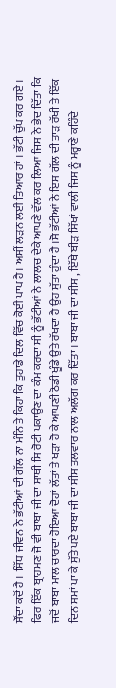ਸੌਂਦਾ ਕਦੋਂ ਹੈ । ਸਿੱਧ ਜੀਵਨ ਨੇ ਭੱਟੀਆਂ ਦੀ ਗੱਲ ਨਾ ਮੰਨਿ ਤੇ ਕਿਹਾ ਕਿ ਤੁਹਾਡੇ ਦਿਲ ਵਿੱਚ ਕੋਈ ਪਾਪ ਹੈ। ਅਸੀਂ ਲੜਨ ਲਈ ਤਿਆਰ ਹਾਂ । ਭੱਟੀ ਚੁੱਪ ਕਰ ਗਏ । ਫਿਰ ਇੱਕ ਬ੍ਰਾਹਮਣ ਜੋ ਵੀ ਬਾਬਾ ਜੀ ਦਾ ਸਾਥੀ ਸਿ ਰੋਟੀ ਪਕਾਉਣ ਦਾ ਕੰਮ ਕਰਦਾ ਸੀ ਨੂੰ ਭੱਟੀਆਂ ਨੇ ਲਾਲਚ ਦੇਕੇ ਆਪਣੇ ਵੱਲ ਕਰ ਲਿਆ ਜਿਸ ਨੇ ਭੇਦ ਦਿੱਤਾ ਕਿ ਜਦੋਂ ਬਾਬਾ ਮਾਲ ਚਾਰਦਾ ਹੋਇਆ ਦੋਹਾਂ ਲੱਤਾਂ ਤੇ ਖੜਾ ਹੋ ਕੇ ਆਪਣੀ ਠੋਡੀ ਖੂੰਡੇ ਉਤੇ ਰੱਖਦਾ ਹੈ ਉਹ ਸੁੱਤਾ ਹੁੰਦਾ ਹੈ ।ਸੋ ਭੱਟੀਆਂ ਨੇ ਇਸ ਗੱਲ ਦੀ ਤਾੜ ਰੱਖੀ ਤੇ ਇੱਕ ਦਿਨ ਸਮਾਂ ਪਾ ਕੇ ਸੁੱਤੇ ਪਏ ਬਾਬਾ ਜੀ ਦਾ ਸੀਸ ਤਲਵਾਰ ਨਾਲ ਅਲੱਗ ਕਰ ਦਿੱਤਾ । ਬਾਬਾ ਜੀ ਦਾ ਸੀਸ , ਇੱਥੇ ਬੀੜ ਸਿੱਖਾਂ ਵਾਲੀ ਜਿਸ ਨੂੰ ਮਰ੍ਹਾਣੇ ਕਹਿੰਦੇ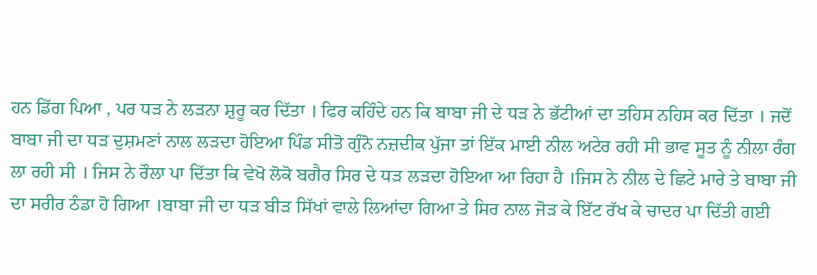ਹਨ ਡਿੱਗ ਪਿਆ , ਪਰ ਧੜ ਨੇ ਲੜਨਾ ਸ਼ੁਰੂ ਕਰ ਦਿੱਤਾ । ਫਿਰ ਕਹਿੰਦੇ ਹਨ ਕਿ ਬਾਬਾ ਜੀ ਦੇ ਧੜ ਨੇ ਭੱਟੀਆਂ ਦਾ ਤਹਿਸ ਨਹਿਸ ਕਰ ਦਿੱਤਾ । ਜਦੋਂ ਬਾਬਾ ਜੀ ਦਾ ਧੜ ਦੁਸ਼ਮਣਾਂ ਨਾਲ ਲੜਦਾ ਹੋਇਆ ਪਿੰਡ ਸੀਤੋ ਗੁੰਨੋ ਨਜ਼ਦੀਕ ਪੁੱਜਾ ਤਾਂ ਇੱਕ ਮਾਈ ਨੀਲ ਅਟੇਰ ਰਹੀ ਸੀ ਭਾਵ ਸੂਤ ਨੂੰ ਨੀਲਾ ਰੰਗ ਲਾ ਰਹੀ ਸੀ । ਜਿਸ ਨੇ ਰੌਲਾ ਪਾ ਦਿੱਤਾ ਕਿ ਵੇਖੋ ਲੋਕੋ ਬਗੈਰ ਸਿਰ ਦੇ ਧੜ ਲੜਦਾ ਹੋਇਆ ਆ ਰਿਹਾ ਹੈ ।ਜਿਸ ਨੇ ਨੀਲ ਦੇ ਛਿਟੇ ਮਾਰੇ ਤੇ ਬਾਬਾ ਜੀ ਦਾ ਸਰੀਰ ਠੰਡਾ ਹੋ ਗਿਆ ।ਬਾਬਾ ਜੀ ਦਾ ਧੜ ਬੀੜ ਸਿੱਖਾਂ ਵਾਲੇ ਲਿਆਂਦਾ ਗਿਆ ਤੇ ਸਿਰ ਨਾਲ ਜੋੜ ਕੇ ਇੱਟ ਰੱਖ ਕੇ ਚਾਦਰ ਪਾ ਦਿੱਤੀ ਗਈ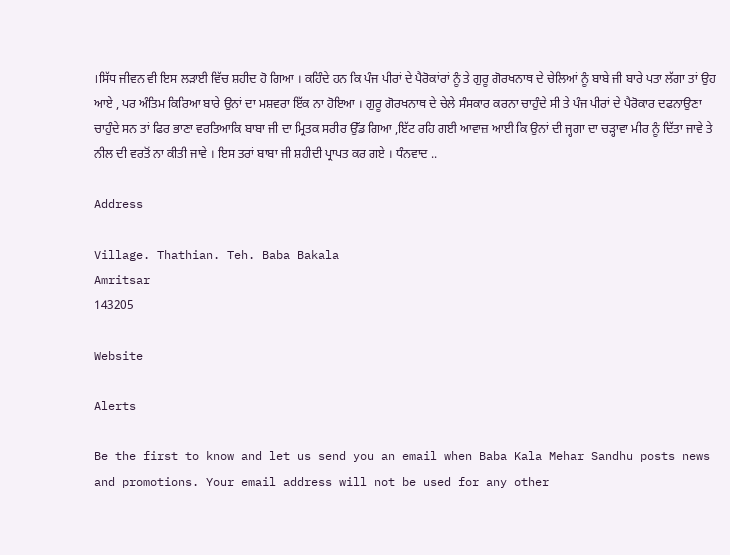।ਸਿੱਧ ਜੀਵਨ ਵੀ ਇਸ ਲੜਾਈ ਵਿੱਚ ਸ਼ਹੀਦ ਹੋ ਗਿਆ । ਕਹਿੰਦੇ ਹਨ ਕਿ ਪੰਜ ਪੀਰਾਂ ਦੇ ਪੈਰੋਕਾਂਰਾਂ ਨੂੰ ਤੇ ਗੁਰੂ ਗੋਰਖਨਾਥ ਦੇ ਚੇਲਿਆਂ ਨੂੰ ਬਾਬੇ ਜੀ ਬਾਰੇ ਪਤਾ ਲੱਗਾ ਤਾਂ ਉਹ ਆਏ , ਪਰ ਅੰਤਿਮ ਕਿਰਿਆ ਬਾਰੇ ਉਨਾਂ ਦਾ ਮਸ਼ਵਰਾ ਇੱਕ ਨਾ ਹੋਇਆ । ਗੁਰੂ ਗੋਰਖਨਾਥ ਦੇ ਚੇਲੇ ਸੰਸਕਾਰ ਕਰਨਾ ਚਾਹੁੰਦੇ ਸੀ ਤੇ ਪੰਜ ਪੀਰਾਂ ਦੇ ਪੈਰੋਕਾਰ ਦਫਨਾਉਣਾ ਚਾਹੁੰਦੇ ਸਨ ਤਾਂ ਫਿਰ ਭਾਣਾ ਵਰਤਿਆਕਿ ਬਾਬਾ ਜੀ ਦਾ ਮ੍ਰਿਤਕ ਸਰੀਰ ਉੱਡ ਗਿਆ ,ਇੱਟ ਰਹਿ ਗਈ ਆਵਾਜ਼ ਆਈ ਕਿ ਉਨਾਂ ਦੀ ਜ੍ਹਗਾ ਦਾ ਚੜ੍ਹਾਵਾ ਮੀਰ ਨੂੰ ਦਿੱਤਾ ਜਾਵੇ ਤੇ ਨੀਲ ਦੀ ਵਰਤੋਂ ਨਾ ਕੀਤੀ ਜਾਵੇ । ਇਸ ਤਰਾਂ ਬਾਬਾ ਜੀ ਸ਼ਹੀਦੀ ਪ੍ਰਾਪਤ ਕਰ ਗਏ । ਧੰਨਵਾਦ ..

Address

Village. Thathian. Teh. Baba Bakala
Amritsar
143205

Website

Alerts

Be the first to know and let us send you an email when Baba Kala Mehar Sandhu posts news and promotions. Your email address will not be used for any other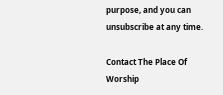purpose, and you can unsubscribe at any time.

Contact The Place Of Worship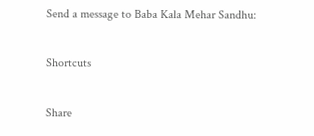Send a message to Baba Kala Mehar Sandhu:

Shortcuts

Share